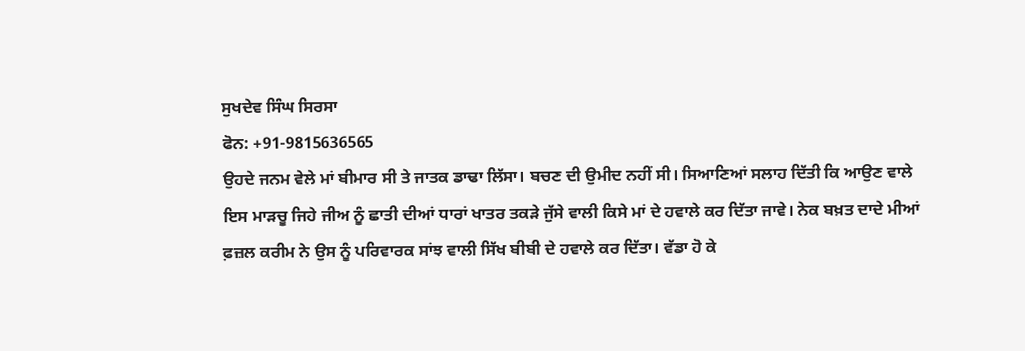ਸੁਖਦੇਵ ਸਿੰਘ ਸਿਰਸਾ
ਫੋਨ: +91-9815636565
ਉਹਦੇ ਜਨਮ ਵੇਲੇ ਮਾਂ ਬੀਮਾਰ ਸੀ ਤੇ ਜਾਤਕ ਡਾਢਾ ਲਿੱਸਾ। ਬਚਣ ਦੀ ਉਮੀਦ ਨਹੀਂ ਸੀ। ਸਿਆਣਿਆਂ ਸਲਾਹ ਦਿੱਤੀ ਕਿ ਆਉਣ ਵਾਲੇ ਇਸ ਮਾੜਚੂ ਜਿਹੇ ਜੀਅ ਨੂੰ ਛਾਤੀ ਦੀਆਂ ਧਾਰਾਂ ਖਾਤਰ ਤਕੜੇ ਜੁੱਸੇ ਵਾਲੀ ਕਿਸੇ ਮਾਂ ਦੇ ਹਵਾਲੇ ਕਰ ਦਿੱਤਾ ਜਾਵੇ। ਨੇਕ ਬਖ਼ਤ ਦਾਦੇ ਮੀਆਂ ਫ਼ਜ਼ਲ ਕਰੀਮ ਨੇ ਉਸ ਨੂੰ ਪਰਿਵਾਰਕ ਸਾਂਝ ਵਾਲੀ ਸਿੱਖ ਬੀਬੀ ਦੇ ਹਵਾਲੇ ਕਰ ਦਿੱਤਾ। ਵੱਡਾ ਹੋ ਕੇ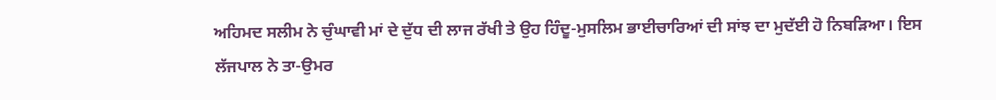ਅਹਿਮਦ ਸਲੀਮ ਨੇ ਚੁੰਘਾਵੀ ਮਾਂ ਦੇ ਦੁੱਧ ਦੀ ਲਾਜ ਰੱਖੀ ਤੇ ਉਹ ਹਿੰਦੂ-ਮੁਸਲਿਮ ਭਾਈਚਾਰਿਆਂ ਦੀ ਸਾਂਝ ਦਾ ਮੁਦੱਈ ਹੋ ਨਿਬੜਿਆ। ਇਸ ਲੱਜਪਾਲ ਨੇ ਤਾ-ਉਮਰ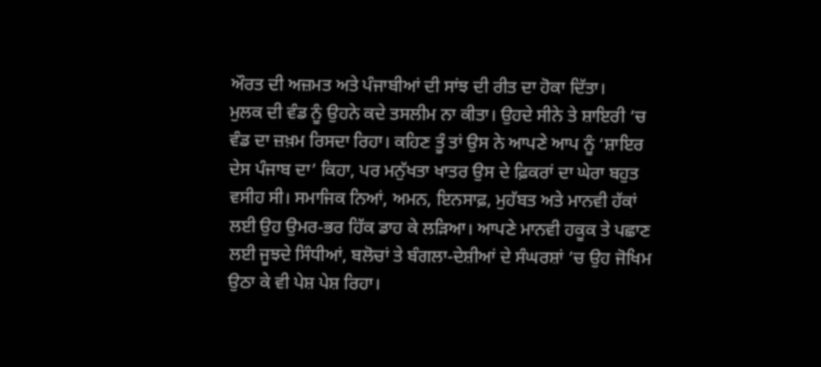ਔਰਤ ਦੀ ਅਜ਼ਮਤ ਅਤੇ ਪੰਜਾਬੀਆਂ ਦੀ ਸਾਂਝ ਦੀ ਰੀਤ ਦਾ ਹੋਕਾ ਦਿੱਤਾ।
ਮੁਲਕ ਦੀ ਵੰਡ ਨੂੰ ਉਹਨੇ ਕਦੇ ਤਸਲੀਮ ਨਾ ਕੀਤਾ। ਉਹਦੇ ਸੀਨੇ ਤੇ ਸ਼ਾਇਰੀ ’ਚ ਵੰਡ ਦਾ ਜ਼ਖ਼ਮ ਰਿਸਦਾ ਰਿਹਾ। ਕਹਿਣ ਤੂੰ ਤਾਂ ਉਸ ਨੇ ਆਪਣੇ ਆਪ ਨੂੰ ‘ਸ਼ਾਇਰ ਦੇਸ ਪੰਜਾਬ ਦਾ’ ਕਿਹਾ, ਪਰ ਮਨੁੱਖਤਾ ਖਾਤਰ ਉਸ ਦੇ ਫ਼ਿਕਰਾਂ ਦਾ ਘੇਰਾ ਬਹੁਤ ਵਸੀਹ ਸੀ। ਸਮਾਜਿਕ ਨਿਆਂ, ਅਮਨ, ਇਨਸਾਫ਼, ਮੁਹੱਬਤ ਅਤੇ ਮਾਨਵੀ ਹੱਕਾਂ ਲਈ ਉਹ ਉਮਰ-ਭਰ ਹਿੱਕ ਡਾਹ ਕੇ ਲੜਿਆ। ਆਪਣੇ ਮਾਨਵੀ ਹਕੂਕ ਤੇ ਪਛਾਣ ਲਈ ਜੂਝਦੇ ਸਿੰਧੀਆਂ, ਬਲੋਚਾਂ ਤੇ ਬੰਗਲਾ-ਦੇਸ਼ੀਆਂ ਦੇ ਸੰਘਰਸ਼ਾਂ ’ਚ ਉਹ ਜੋਖਿਮ ਉਠਾ ਕੇ ਵੀ ਪੇਸ਼ ਪੇਸ਼ ਰਿਹਾ।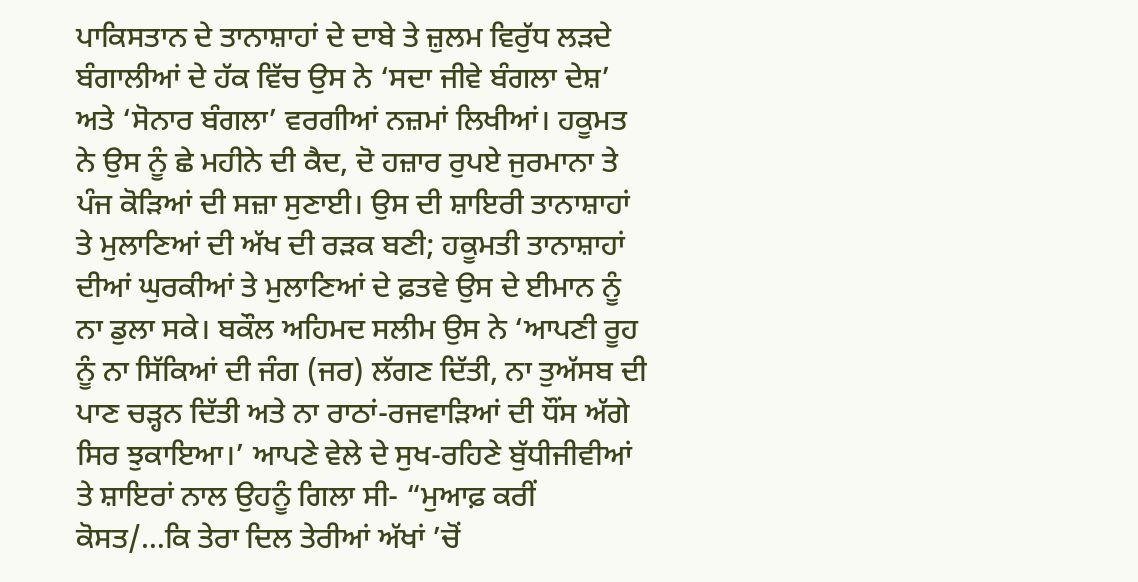ਪਾਕਿਸਤਾਨ ਦੇ ਤਾਨਾਸ਼ਾਹਾਂ ਦੇ ਦਾਬੇ ਤੇ ਜ਼ੁਲਮ ਵਿਰੁੱਧ ਲੜਦੇ ਬੰਗਾਲੀਆਂ ਦੇ ਹੱਕ ਵਿੱਚ ਉਸ ਨੇ ‘ਸਦਾ ਜੀਵੇ ਬੰਗਲਾ ਦੇਸ਼’ ਅਤੇ ‘ਸੋਨਾਰ ਬੰਗਲਾ’ ਵਰਗੀਆਂ ਨਜ਼ਮਾਂ ਲਿਖੀਆਂ। ਹਕੂਮਤ ਨੇ ਉਸ ਨੂੰ ਛੇ ਮਹੀਨੇ ਦੀ ਕੈਦ, ਦੋ ਹਜ਼ਾਰ ਰੁਪਏ ਜੁਰਮਾਨਾ ਤੇ ਪੰਜ ਕੋੜਿਆਂ ਦੀ ਸਜ਼ਾ ਸੁਣਾਈ। ਉਸ ਦੀ ਸ਼ਾਇਰੀ ਤਾਨਾਸ਼ਾਹਾਂ ਤੇ ਮੁਲਾਣਿਆਂ ਦੀ ਅੱਖ ਦੀ ਰੜਕ ਬਣੀ; ਹਕੂਮਤੀ ਤਾਨਾਸ਼ਾਹਾਂ ਦੀਆਂ ਘੁਰਕੀਆਂ ਤੇ ਮੁਲਾਣਿਆਂ ਦੇ ਫ਼ਤਵੇ ਉਸ ਦੇ ਈਮਾਨ ਨੂੰ ਨਾ ਡੁਲਾ ਸਕੇ। ਬਕੌਲ ਅਹਿਮਦ ਸਲੀਮ ਉਸ ਨੇ ‘ਆਪਣੀ ਰੂਹ ਨੂੰ ਨਾ ਸਿੱਕਿਆਂ ਦੀ ਜੰਗ (ਜਰ) ਲੱਗਣ ਦਿੱਤੀ, ਨਾ ਤੁਅੱਸਬ ਦੀ ਪਾਣ ਚੜ੍ਹਨ ਦਿੱਤੀ ਅਤੇ ਨਾ ਰਾਠਾਂ-ਰਜਵਾੜਿਆਂ ਦੀ ਧੌਂਸ ਅੱਗੇ ਸਿਰ ਝੁਕਾਇਆ।’ ਆਪਣੇ ਵੇਲੇ ਦੇ ਸੁਖ-ਰਹਿਣੇ ਬੁੱਧੀਜੀਵੀਆਂ ਤੇ ਸ਼ਾਇਰਾਂ ਨਾਲ ਉਹਨੂੰ ਗਿਲਾ ਸੀ- “ਮੁਆਫ਼ ਕਰੀਂ ਕੋਸਤ/…ਕਿ ਤੇਰਾ ਦਿਲ ਤੇਰੀਆਂ ਅੱਖਾਂ ’ਚੋਂ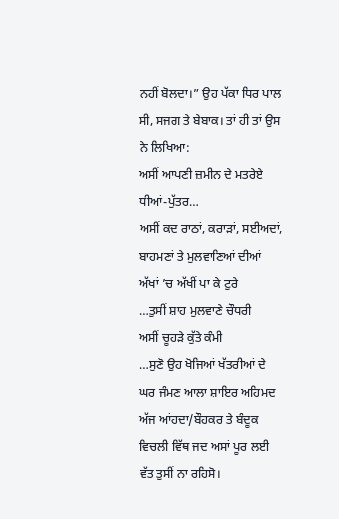ਨਹੀਂ ਬੋਲਦਾ।” ਉਹ ਪੱਕਾ ਧਿਰ ਪਾਲ ਸੀ, ਸਜਗ ਤੇ ਬੇਬਾਕ। ਤਾਂ ਹੀ ਤਾਂ ਉਸ ਨੇ ਲਿਖਿਆ:
ਅਸੀਂ ਆਪਣੀ ਜ਼ਮੀਨ ਦੇ ਮਤਰੇਏ ਧੀਆਂ-ਪੁੱਤਰ…
ਅਸੀਂ ਕਦ ਰਾਠਾਂ, ਕਰਾੜਾਂ, ਸਈਅਦਾਂ,
ਬਾਹਮਣਾਂ ਤੇ ਮੁਲਵਾਣਿਆਂ ਦੀਆਂ
ਅੱਖਾਂ ’ਚ ਅੱਖੀਂ ਪਾ ਕੇ ਟੁਰੇ
…ਤੁਸੀਂ ਸ਼ਾਹ ਮੁਲਵਾਣੇ ਚੌਧਰੀ
ਅਸੀਂ ਚੂਹੜੇ ਕੁੱਤੇ ਕੰਮੀ
…ਸੁਣੋ ਉਹ ਖੋਜਿਆਂ ਖੱਤਰੀਆਂ ਦੇ ਘਰ ਜੰਮਣ ਆਲਾ ਸ਼ਾਇਰ ਅਹਿਮਦ
ਅੱਜ ਆਂਹਦਾ/ਬੌਹਕਰ ਤੇ ਬੰਦੂਕ ਵਿਚਲੀ ਵਿੱਥ ਜਦ ਅਸਾਂ ਪੂਰ ਲਈ
ਵੱਤ ਤੁਸੀਂ ਨਾ ਰਹਿਸੋ।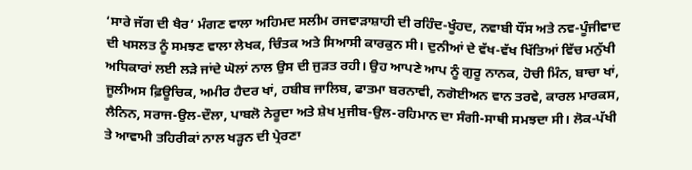‘ਸਾਰੇ ਜੱਗ ਦੀ ਖੈਰ’ ਮੰਗਣ ਵਾਲਾ ਅਹਿਮਦ ਸਲੀਮ ਰਜਵਾੜਾਸ਼ਾਹੀ ਦੀ ਰਹਿੰਦ-ਖੂੰਹਦ, ਨਵਾਬੀ ਧੌਂਸ ਅਤੇ ਨਵ-ਪੂੰਜੀਵਾਦ ਦੀ ਖਸਲਤ ਨੂੰ ਸਮਝਣ ਵਾਲਾ ਲੇਖਕ, ਚਿੰਤਕ ਅਤੇ ਸਿਆਸੀ ਕਾਰਕੁਨ ਸੀ। ਦੁਨੀਆਂ ਦੇ ਵੱਖ-ਵੱਖ ਖਿੱਤਿਆਂ ਵਿੱਚ ਮਨੁੱਖੀ ਅਧਿਕਾਰਾਂ ਲਈ ਲੜੇ ਜਾਂਦੇ ਘੋਲਾਂ ਨਾਲ ਉਸ ਦੀ ਜੁੜਤ ਰਹੀ। ਉਹ ਆਪਣੇ ਆਪ ਨੂੰ ਗੁਰੂ ਨਾਨਕ, ਹੋਚੀ ਮਿੰਨ, ਬਾਚਾ ਖਾਂ, ਜੂਲੀਅਸ ਫ਼ਿਊਚਿਕ, ਅਮੀਰ ਹੈਦਰ ਖਾਂ, ਹਬੀਬ ਜਾਲਿਬ, ਫਾਤਮਾ ਬਰਨਾਵੀ, ਨਗੋਈਅਨ ਵਾਨ ਤਰਵੇ, ਕਾਰਲ ਮਾਰਕਸ, ਲੈਨਿਨ, ਸਰਾਜ-ਉਲ-ਦੌਲਾ, ਪਾਬਲੋ ਨੇਰੂਦਾ ਅਤੇ ਸ਼ੇਖ ਮੁਜੀਬ-ਉਲ-ਰਹਿਮਾਨ ਦਾ ਸੰਗੀ-ਸਾਥੀ ਸਮਝਦਾ ਸੀ। ਲੋਕ-ਪੱਖੀ ਤੇ ਆਵਾਮੀ ਤਹਿਰੀਕਾਂ ਨਾਲ ਖੜ੍ਹਨ ਦੀ ਪ੍ਰੇਰਣਾ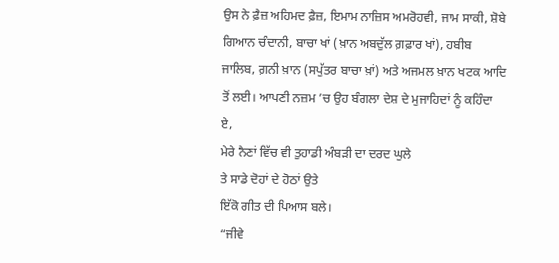ਉਸ ਨੇ ਫ਼ੈਜ਼ ਅਹਿਮਦ ਫ਼ੈਜ਼, ਇਮਾਮ ਨਾਜ਼ਿਸ ਅਮਰੋਹਵੀ, ਜਾਮ ਸਾਕੀ, ਸ਼ੋਬੇ ਗਿਆਨ ਚੰਦਾਨੀ, ਬਾਚਾ ਖਾਂ (ਖ਼ਾਨ ਅਬਦੁੱਲ ਗ਼ਫ਼ਾਰ ਖਾਂ), ਹਬੀਬ ਜਾਲਿਬ, ਗ਼ਨੀ ਖ਼ਾਨ (ਸਪੁੱਤਰ ਬਾਚਾ ਖ਼ਾਂ) ਅਤੇ ਅਜਮਲ ਖ਼ਾਨ ਖਟਕ ਆਦਿ ਤੋਂ ਲਈ। ਆਪਣੀ ਨਜ਼ਮ ’ਚ ਉਹ ਬੰਗਲਾ ਦੇਸ਼ ਦੇ ਮੁਜਾਹਿਦਾਂ ਨੂੰ ਕਹਿੰਦਾ ਏ,
ਮੇਰੇ ਨੈਣਾਂ ਵਿੱਚ ਵੀ ਤੁਹਾਡੀ ਅੰਬੜੀ ਦਾ ਦਰਦ ਘੁਲੇ
ਤੇ ਸਾਡੇ ਦੋਹਾਂ ਦੇ ਹੋਠਾਂ ਉਤੇ
ਇੱਕੋ ਗੀਤ ਦੀ ਪਿਆਸ ਬਲੇ।
“ਜੀਵੇ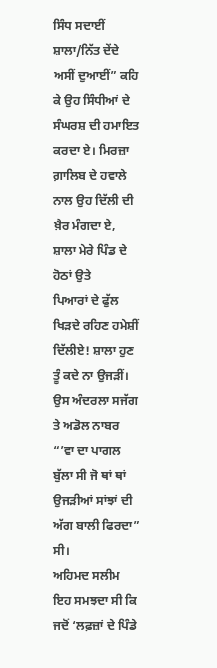ਸਿੰਧ ਸਦਾਈਂ ਸ਼ਾਲਾ/ਨਿੱਤ ਦੇਂਦੇ ਅਸੀਂ ਦੁਆਈਂ” ਕਹਿ ਕੇ ਉਹ ਸਿੰਧੀਆਂ ਦੇ ਸੰਘਰਸ਼ ਦੀ ਹਮਾਇਤ ਕਰਦਾ ਏ। ਮਿਰਜ਼ਾ ਗ਼ਾਲਿਬ ਦੇ ਹਵਾਲੇ ਨਾਲ ਉਹ ਦਿੱਲੀ ਦੀ ਖ਼ੈਰ ਮੰਗਦਾ ਏ,
ਸ਼ਾਲਾ ਮੇਰੇ ਪਿੰਡ ਦੇ ਹੋਠਾਂ ਉਤੇ
ਪਿਆਰਾਂ ਦੇ ਫੁੱਲ ਖਿੜਦੇ ਰਹਿਣ ਹਮੇਸ਼ੀਂ
ਦਿੱਲੀਏ! ਸ਼ਾਲਾ ਹੁਣ ਤੂੰ ਕਦੇ ਨਾ ਉਜੜੀਂ।
ਉਸ ਅੰਦਰਲਾ ਸਜੱਗ ਤੇ ਅਡੋਲ ਨਾਬਰ “’ਵਾ ਦਾ ਪਾਗਲ ਬੁੱਲਾ ਸੀ ਜੋ ਥਾਂ ਥਾਂ ਉਜੜੀਆਂ ਸਾਂਝਾਂ ਦੀ ਅੱਗ ਬਾਲੀ ਫਿਰਦਾ” ਸੀ।
ਅਹਿਮਦ ਸਲੀਮ ਇਹ ਸਮਝਦਾ ਸੀ ਕਿ ਜਦੋਂ ‘ਲਫ਼ਜ਼ਾਂ ਦੇ ਪਿੰਡੇ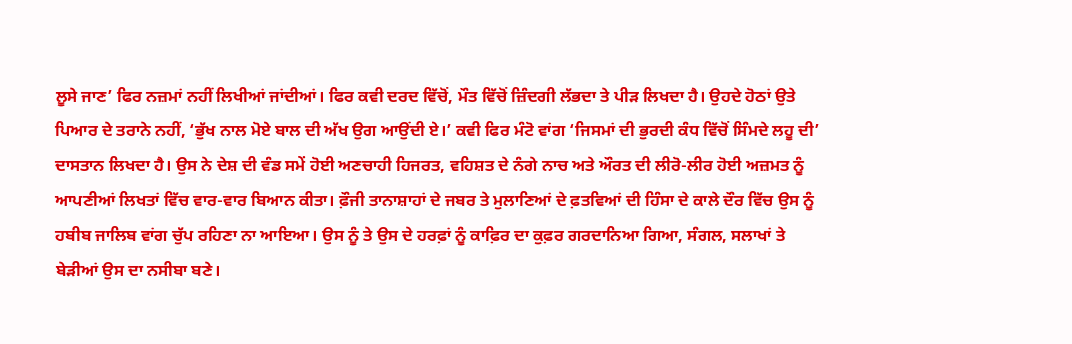ਲੂਸੇ ਜਾਣ’ ਫਿਰ ਨਜ਼ਮਾਂ ਨਹੀਂ ਲਿਖੀਆਂ ਜਾਂਦੀਆਂ। ਫਿਰ ਕਵੀ ਦਰਦ ਵਿੱਚੋਂ, ਮੌਤ ਵਿੱਚੋਂ ਜ਼ਿੰਦਗੀ ਲੱਭਦਾ ਤੇ ਪੀੜ ਲਿਖਦਾ ਹੈ। ਉਹਦੇ ਹੋਠਾਂ ਉਤੇ ਪਿਆਰ ਦੇ ਤਰਾਨੇ ਨਹੀਂ, ‘ਭੁੱਖ ਨਾਲ ਮੋਏ ਬਾਲ ਦੀ ਅੱਖ ਉਗ ਆਉਂਦੀ ਏ।’ ਕਵੀ ਫਿਰ ਮੰਟੋ ਵਾਂਗ ‘ਜਿਸਮਾਂ ਦੀ ਭੁਰਦੀ ਕੰਧ ਵਿੱਚੋਂ ਸਿੰਮਦੇ ਲਹੂ ਦੀ’ ਦਾਸਤਾਨ ਲਿਖਦਾ ਹੈ। ਉਸ ਨੇ ਦੇਸ਼ ਦੀ ਵੰਡ ਸਮੇਂ ਹੋਈ ਅਣਚਾਹੀ ਹਿਜਰਤ, ਵਹਿਸ਼ਤ ਦੇ ਨੰਗੇ ਨਾਚ ਅਤੇ ਔਰਤ ਦੀ ਲੀਰੋ-ਲੀਰ ਹੋਈ ਅਜ਼ਮਤ ਨੂੰ ਆਪਣੀਆਂ ਲਿਖਤਾਂ ਵਿੱਚ ਵਾਰ-ਵਾਰ ਬਿਆਨ ਕੀਤਾ। ਫ਼ੌਜੀ ਤਾਨਾਸ਼ਾਹਾਂ ਦੇ ਜਬਰ ਤੇ ਮੁਲਾਣਿਆਂ ਦੇ ਫ਼ਤਵਿਆਂ ਦੀ ਹਿੰਸਾ ਦੇ ਕਾਲੇ ਦੌਰ ਵਿੱਚ ਉਸ ਨੂੰ ਹਬੀਬ ਜਾਲਿਬ ਵਾਂਗ ਚੁੱਪ ਰਹਿਣਾ ਨਾ ਆਇਆ। ਉਸ ਨੂੰ ਤੇ ਉਸ ਦੇ ਹਰਫ਼ਾਂ ਨੂੰ ਕਾਫ਼ਿਰ ਦਾ ਕੁਫ਼ਰ ਗਰਦਾਨਿਆ ਗਿਆ, ਸੰਗਲ, ਸਲਾਖਾਂ ਤੇ ਬੇੜੀਆਂ ਉਸ ਦਾ ਨਸੀਬਾ ਬਣੇ।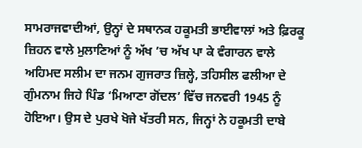ਸਾਮਰਾਜਵਾਦੀਆਂ, ਉਨ੍ਹਾਂ ਦੇ ਸਥਾਨਕ ਹਕੂਮਤੀ ਭਾਈਵਾਲਾਂ ਅਤੇ ਫ਼ਿਰਕੂ ਜ਼ਿਹਨ ਵਾਲੇ ਮੁਲਾਣਿਆਂ ਨੂੰ ਅੱਖ ’ਚ ਅੱਖ ਪਾ ਕੇ ਵੰਗਾਰਨ ਵਾਲੇ ਅਹਿਮਦ ਸਲੀਮ ਦਾ ਜਨਮ ਗੁਜਰਾਤ ਜ਼ਿਲ੍ਹੇ, ਤਹਿਸੀਲ ਫਲੀਆ ਦੇ ਗੁੰਮਨਾਮ ਜਿਹੇ ਪਿੰਡ ‘ਮਿਆਣਾ ਗੋਂਦਲ’ ਵਿੱਚ ਜਨਵਰੀ 1945 ਨੂੰ ਹੋਇਆ। ਉਸ ਦੇ ਪੁਰਖੇ ਖੋਜੇ ਖੱਤਰੀ ਸਨ, ਜਿਨ੍ਹਾਂ ਨੇ ਹਕੂਮਤੀ ਦਾਬੇ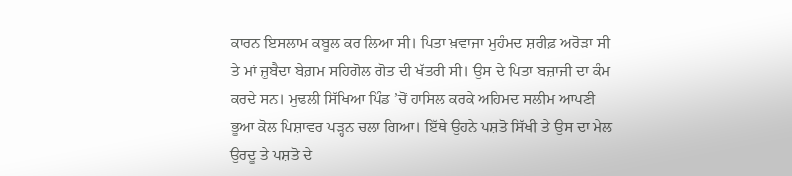ਕਾਰਨ ਇਸਲਾਮ ਕਬੂਲ ਕਰ ਲਿਆ ਸੀ। ਪਿਤਾ ਖ਼ਵਾਜਾ ਮੁਹੰਮਦ ਸ਼ਰੀਫ਼ ਅਰੋੜਾ ਸੀ ਤੇ ਮਾਂ ਜ਼ੁਬੈਦਾ ਬੇਗ਼ਮ ਸਹਿਗੋਲ ਗੋਤ ਦੀ ਖੱਤਰੀ ਸੀ। ਉਸ ਦੇ ਪਿਤਾ ਬਜ਼ਾਜੀ ਦਾ ਕੰਮ ਕਰਦੇ ਸਨ। ਮੁਢਲੀ ਸਿੱਖਿਆ ਪਿੰਡ ’ਚੋਂ ਹਾਸਿਲ ਕਰਕੇ ਅਹਿਮਦ ਸਲੀਮ ਆਪਣੀ ਭੂਆ ਕੋਲ ਪਿਸ਼ਾਵਰ ਪੜ੍ਹਨ ਚਲਾ ਗਿਆ। ਇੱਥੇ ਉਹਨੇ ਪਸ਼ਤੋ ਸਿੱਖੀ ਤੇ ਉਸ ਦਾ ਮੇਲ ਉਰਦੂ ਤੇ ਪਸ਼ਤੋ ਦੇ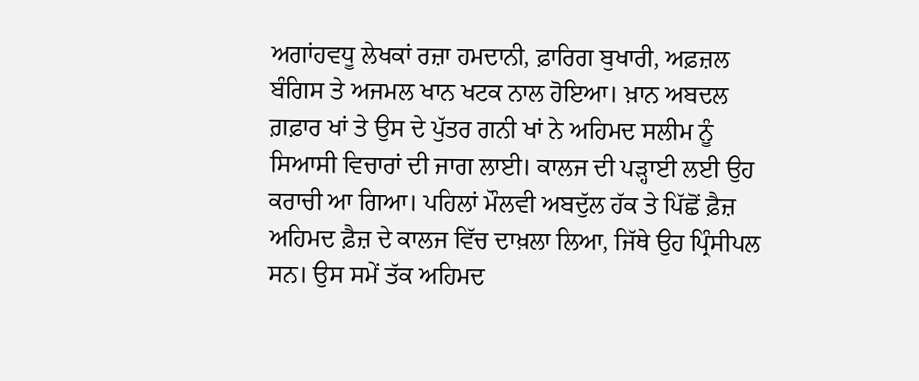ਅਗਾਂਹਵਧੂ ਲੇਖਕਾਂ ਰਜ਼ਾ ਹਮਦਾਨੀ, ਫ਼ਾਰਿਗ ਬੁਖਾਰੀ, ਅਫ਼ਜ਼ਲ ਬੰਗਿਸ ਤੇ ਅਜਮਲ ਖਾਨ ਖਟਕ ਨਾਲ ਹੋਇਆ। ਖ਼ਾਨ ਅਬਦਲ ਗ਼ਫ਼ਾਰ ਖਾਂ ਤੇ ਉਸ ਦੇ ਪੁੱਤਰ ਗਨੀ ਖਾਂ ਨੇ ਅਹਿਮਦ ਸਲੀਮ ਨੂੰ ਸਿਆਸੀ ਵਿਚਾਰਾਂ ਦੀ ਜਾਗ ਲਾਈ। ਕਾਲਜ ਦੀ ਪੜ੍ਹਾਈ ਲਈ ਉਹ ਕਰਾਚੀ ਆ ਗਿਆ। ਪਹਿਲਾਂ ਮੌਲਵੀ ਅਬਦੁੱਲ ਹੱਕ ਤੇ ਪਿੱਛੋਂ ਫ਼ੈਜ਼ ਅਹਿਮਦ ਫ਼ੈਜ਼ ਦੇ ਕਾਲਜ ਵਿੱਚ ਦਾਖ਼ਲਾ ਲਿਆ, ਜਿੱਥੇ ਉਹ ਪ੍ਰਿੰਸੀਪਲ ਸਨ। ਉਸ ਸਮੇਂ ਤੱਕ ਅਹਿਮਦ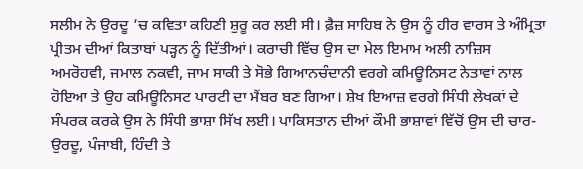ਸਲੀਮ ਨੇ ਉਰਦੂ ’ਚ ਕਵਿਤਾ ਕਹਿਣੀ ਸ਼ੁਰੂ ਕਰ ਲਈ ਸੀ। ਫ਼ੈਜ਼ ਸਾਹਿਬ ਨੇ ਉਸ ਨੂੰ ਹੀਰ ਵਾਰਸ ਤੇ ਅੰਮ੍ਰਿਤਾ ਪ੍ਰੀਤਮ ਦੀਆਂ ਕਿਤਾਬਾਂ ਪੜ੍ਹਨ ਨੂੰ ਦਿੱਤੀਆਂ। ਕਰਾਚੀ ਵਿੱਚ ਉਸ ਦਾ ਮੇਲ ਇਮਾਮ ਅਲੀ ਨਾਜ਼ਿਸ ਅਮਰੋਹਵੀ, ਜਮਾਲ ਨਕਵੀ, ਜਾਮ ਸਾਕੀ ਤੇ ਸੋਭੇ ਗਿਆਨਚੰਦਾਨੀ ਵਰਗੇ ਕਮਿਊਨਿਸਟ ਨੇਤਾਵਾਂ ਨਾਲ ਹੋਇਆ ਤੇ ਉਹ ਕਮਿਊਨਿਸਟ ਪਾਰਟੀ ਦਾ ਮੈਂਬਰ ਬਣ ਗਿਆ। ਸ਼ੇਖ ਇਆਜ਼ ਵਰਗੇ ਸਿੰਧੀ ਲੇਖਕਾਂ ਦੇ ਸੰਪਰਕ ਕਰਕੇ ਉਸ ਨੇ ਸਿੰਧੀ ਭਾਸ਼ਾ ਸਿੱਖ ਲਈ। ਪਾਕਿਸਤਾਨ ਦੀਆਂ ਕੌਮੀ ਭਾਸ਼ਾਵਾਂ ਵਿੱਚੋਂ ਉਸ ਦੀ ਚਾਰ- ਉਰਦੂ, ਪੰਜਾਬੀ, ਹਿੰਦੀ ਤੇ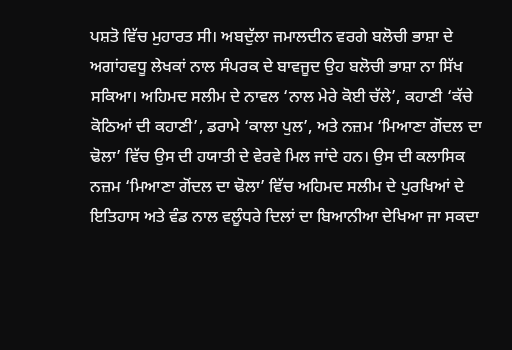ਪਸ਼ਤੋ ਵਿੱਚ ਮੁਹਾਰਤ ਸੀ। ਅਬਦੁੱਲਾ ਜਮਾਲਦੀਨ ਵਰਗੇ ਬਲੋਚੀ ਭਾਸ਼ਾ ਦੇ ਅਗਾਂਹਵਧੂ ਲੇਖਕਾਂ ਨਾਲ ਸੰਪਰਕ ਦੇ ਬਾਵਜੂਦ ਉਹ ਬਲੋਚੀ ਭਾਸ਼ਾ ਨਾ ਸਿੱਖ ਸਕਿਆ। ਅਹਿਮਦ ਸਲੀਮ ਦੇ ਨਾਵਲ ‘ਨਾਲ ਮੇਰੇ ਕੋਈ ਚੱਲੇ’, ਕਹਾਣੀ ‘ਕੱਚੇ ਕੋਠਿਆਂ ਦੀ ਕਹਾਣੀ’, ਡਰਾਮੇ ‘ਕਾਲਾ ਪੁਲ’, ਅਤੇ ਨਜ਼ਮ ‘ਮਿਆਣਾ ਗੋਂਦਲ ਦਾ ਢੋਲਾ’ ਵਿੱਚ ਉਸ ਦੀ ਹਯਾਤੀ ਦੇ ਵੇਰਵੇ ਮਿਲ ਜਾਂਦੇ ਹਨ। ਉਸ ਦੀ ਕਲਾਸਿਕ ਨਜ਼ਮ ‘ਮਿਆਣਾ ਗੋਂਦਲ ਦਾ ਢੋਲਾ’ ਵਿੱਚ ਅਹਿਮਦ ਸਲੀਮ ਦੇ ਪੁਰਖਿਆਂ ਦੇ ਇਤਿਹਾਸ ਅਤੇ ਵੰਡ ਨਾਲ ਵਲੂੰਧਰੇ ਦਿਲਾਂ ਦਾ ਬਿਆਨੀਆ ਦੇਖਿਆ ਜਾ ਸਕਦਾ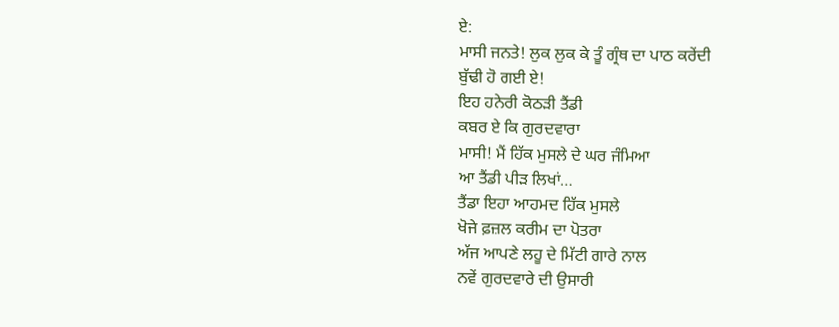ਏ:
ਮਾਸੀ ਜਨਤੇ! ਲੁਕ ਲੁਕ ਕੇ ਤੂੰ ਗ੍ਰੰਥ ਦਾ ਪਾਠ ਕਰੇਂਦੀ
ਬੁੱਢੀ ਹੋ ਗਈ ਏ!
ਇਹ ਹਨੇਰੀ ਕੋਠੜੀ ਤੈਂਡੀ
ਕਬਰ ਏ ਕਿ ਗੁਰਦਵਾਰਾ
ਮਾਸੀ! ਮੈਂ ਹਿੱਕ ਮੁਸਲੇ ਦੇ ਘਰ ਜੰਮਿਆ
ਆ ਤੈਂਡੀ ਪੀੜ ਲਿਖਾਂ…
ਤੈਂਡਾ ਇਹਾ ਆਹਮਦ ਹਿੱਕ ਮੁਸਲੇ
ਖੋਜੇ ਫ਼ਜ਼ਲ ਕਰੀਮ ਦਾ ਪੋਤਰਾ
ਅੱਜ ਆਪਣੇ ਲਹੂ ਦੇ ਮਿੱਟੀ ਗਾਰੇ ਨਾਲ
ਨਵੇਂ ਗੁਰਦਵਾਰੇ ਦੀ ਉਸਾਰੀ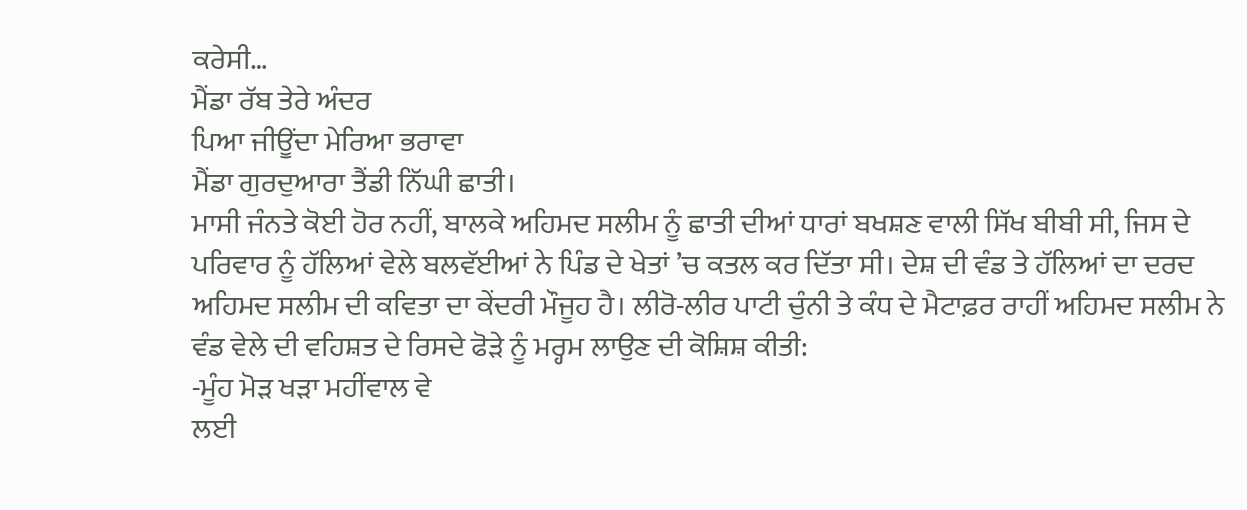ਕਰੇਸੀ…
ਮੈਂਡਾ ਰੱਬ ਤੇਰੇ ਅੰਦਰ
ਪਿਆ ਜੀਊਂਦਾ ਮੇਰਿਆ ਭਰਾਵਾ
ਮੈਂਡਾ ਗੁਰਦੁਆਰਾ ਤੈਂਡੀ ਨਿੱਘੀ ਛਾਤੀ।
ਮਾਸੀ ਜੰਨਤੇ ਕੋਈ ਹੋਰ ਨਹੀਂ, ਬਾਲਕੇ ਅਹਿਮਦ ਸਲੀਮ ਨੂੰ ਛਾਤੀ ਦੀਆਂ ਧਾਰਾਂ ਬਖਸ਼ਣ ਵਾਲੀ ਸਿੱਖ ਬੀਬੀ ਸੀ, ਜਿਸ ਦੇ ਪਰਿਵਾਰ ਨੂੰ ਹੱਲਿਆਂ ਵੇਲੇ ਬਲਵੱਈਆਂ ਨੇ ਪਿੰਡ ਦੇ ਖੇਤਾਂ ’ਚ ਕਤਲ ਕਰ ਦਿੱਤਾ ਸੀ। ਦੇਸ਼ ਦੀ ਵੰਡ ਤੇ ਹੱਲਿਆਂ ਦਾ ਦਰਦ ਅਹਿਮਦ ਸਲੀਮ ਦੀ ਕਵਿਤਾ ਦਾ ਕੇਂਦਰੀ ਮੌਜੂਹ ਹੈ। ਲੀਰੋ-ਲੀਰ ਪਾਟੀ ਚੁੰਨੀ ਤੇ ਕੰਧ ਦੇ ਮੈਟਾਫ਼ਰ ਰਾਹੀਂ ਅਹਿਮਦ ਸਲੀਮ ਨੇ ਵੰਡ ਵੇਲੇ ਦੀ ਵਹਿਸ਼ਤ ਦੇ ਰਿਸਦੇ ਫੋੜੇ ਨੂੰ ਮਰ੍ਹਮ ਲਾਉਣ ਦੀ ਕੋਸ਼ਿਸ਼ ਕੀਤੀ:
-ਮੂੰਹ ਮੋੜ ਖੜਾ ਮਹੀਂਵਾਲ ਵੇ
ਲਈ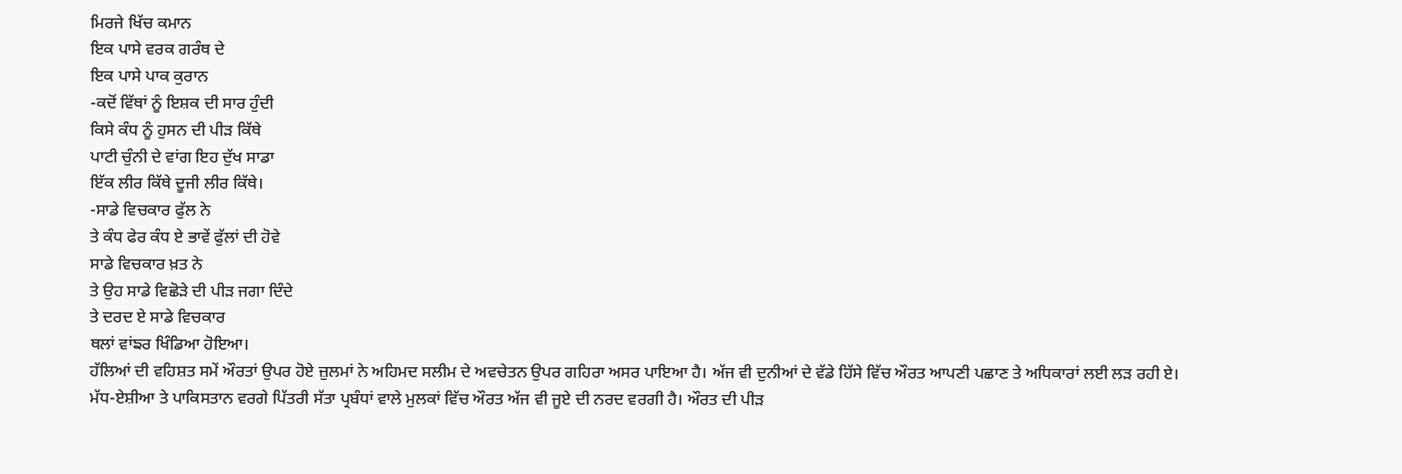ਮਿਰਜੇ ਖਿੱਚ ਕਮਾਨ
ਇਕ ਪਾਸੇ ਵਰਕ ਗਰੰਥ ਦੇ
ਇਕ ਪਾਸੇ ਪਾਕ ਕੁਰਾਨ
-ਕਦੋਂ ਵਿੱਥਾਂ ਨੂੰ ਇਸ਼ਕ ਦੀ ਸਾਰ ਹੁੰਦੀ
ਕਿਸੇ ਕੰਧ ਨੂੰ ਹੁਸਨ ਦੀ ਪੀੜ ਕਿੱਥੇ
ਪਾਟੀ ਚੁੰਨੀ ਦੇ ਵਾਂਗ ਇਹ ਦੁੱਖ ਸਾਡਾ
ਇੱਕ ਲੀਰ ਕਿੱਥੇ ਦੂਜੀ ਲੀਰ ਕਿੱਥੇ।
-ਸਾਡੇ ਵਿਚਕਾਰ ਫੁੱਲ ਨੇ
ਤੇ ਕੰਧ ਫੇਰ ਕੰਧ ਏ ਭਾਵੇਂ ਫੁੱਲਾਂ ਦੀ ਹੋਵੇ
ਸਾਡੇ ਵਿਚਕਾਰ ਖ਼ਤ ਨੇ
ਤੇ ਉਹ ਸਾਡੇ ਵਿਛੋੜੇ ਦੀ ਪੀੜ ਜਗਾ ਦਿੰਦੇ
ਤੇ ਦਰਦ ਏ ਸਾਡੇ ਵਿਚਕਾਰ
ਥਲਾਂ ਵਾਂਙਰ ਖਿੰਡਿਆ ਹੋਇਆ।
ਹੱਲਿਆਂ ਦੀ ਵਹਿਸ਼ਤ ਸਮੇਂ ਔਰਤਾਂ ਉਪਰ ਹੋਏ ਜ਼ੁਲਮਾਂ ਨੇ ਅਹਿਮਦ ਸਲੀਮ ਦੇ ਅਵਚੇਤਨ ਉਪਰ ਗਹਿਰਾ ਅਸਰ ਪਾਇਆ ਹੈ। ਅੱਜ ਵੀ ਦੁਨੀਆਂ ਦੇ ਵੱਡੇ ਹਿੱਸੇ ਵਿੱਚ ਔਰਤ ਆਪਣੀ ਪਛਾਣ ਤੇ ਅਧਿਕਾਰਾਂ ਲਈ ਲੜ ਰਹੀ ਏ। ਮੱਧ-ਏਸ਼ੀਆ ਤੇ ਪਾਕਿਸਤਾਨ ਵਰਗੇ ਪਿੱਤਰੀ ਸੱਤਾ ਪ੍ਰਬੰਧਾਂ ਵਾਲੇ ਮੁਲਕਾਂ ਵਿੱਚ ਔਰਤ ਅੱਜ ਵੀ ਜੂਏ ਦੀ ਨਰਦ ਵਰਗੀ ਹੈ। ਔਰਤ ਦੀ ਪੀੜ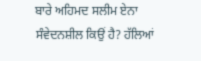ਬਾਰੇ ਅਹਿਮਦ ਸਲੀਮ ਏਨਾ ਸੰਵੇਦਨਸ਼ੀਲ ਕਿਉਂ ਹੈ? ਹੱਲਿਆਂ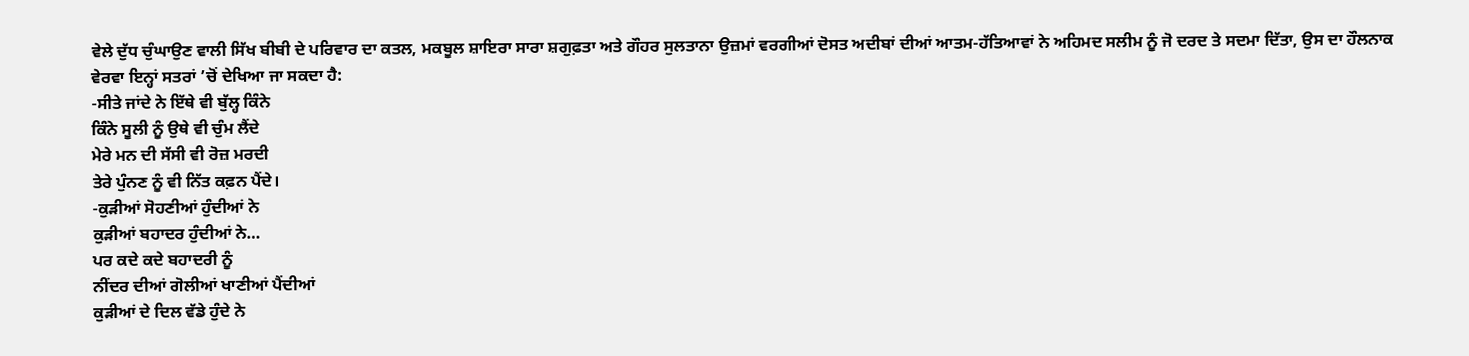ਵੇਲੇ ਦੁੱਧ ਚੁੰਘਾਉਣ ਵਾਲੀ ਸਿੱਖ ਬੀਬੀ ਦੇ ਪਰਿਵਾਰ ਦਾ ਕਤਲ, ਮਕਬੂਲ ਸ਼ਾਇਰਾ ਸਾਰਾ ਸ਼ਗੁਫ਼ਤਾ ਅਤੇ ਗੌਹਰ ਸੁਲਤਾਨਾ ਉਜ਼ਮਾਂ ਵਰਗੀਆਂ ਦੋਸਤ ਅਦੀਬਾਂ ਦੀਆਂ ਆਤਮ-ਹੱਤਿਆਵਾਂ ਨੇ ਅਹਿਮਦ ਸਲੀਮ ਨੂੰ ਜੋ ਦਰਦ ਤੇ ਸਦਮਾ ਦਿੱਤਾ, ਉਸ ਦਾ ਹੌਲਨਾਕ ਵੇਰਵਾ ਇਨ੍ਹਾਂ ਸਤਰਾਂ ’ਚੋਂ ਦੇਖਿਆ ਜਾ ਸਕਦਾ ਹੈ:
-ਸੀਤੇ ਜਾਂਦੇ ਨੇ ਇੱਥੇ ਵੀ ਬੁੱਲ੍ਹ ਕਿੰਨੇ
ਕਿੰਨੇ ਸੂਲੀ ਨੂੰ ਉਥੇ ਵੀ ਚੁੰਮ ਲੈਂਦੇ
ਮੇਰੇ ਮਨ ਦੀ ਸੱਸੀ ਵੀ ਰੋਜ਼ ਮਰਦੀ
ਤੇਰੇ ਪੁੰਨਣ ਨੂੰ ਵੀ ਨਿੱਤ ਕਫ਼ਨ ਪੈਂਦੇ।
-ਕੁੜੀਆਂ ਸੋਹਣੀਆਂ ਹੁੰਦੀਆਂ ਨੇ
ਕੁੜੀਆਂ ਬਹਾਦਰ ਹੁੰਦੀਆਂ ਨੇ…
ਪਰ ਕਦੇ ਕਦੇ ਬਹਾਦਰੀ ਨੂੰ
ਨੀਂਦਰ ਦੀਆਂ ਗੋਲੀਆਂ ਖਾਣੀਆਂ ਪੈਂਦੀਆਂ
ਕੁੜੀਆਂ ਦੇ ਦਿਲ ਵੱਡੇ ਹੁੰਦੇ ਨੇ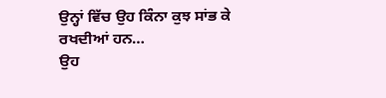ਉਨ੍ਹਾਂ ਵਿੱਚ ਉਹ ਕਿੰਨਾ ਕੁਝ ਸਾਂਭ ਕੇ ਰਖਦੀਆਂ ਹਨ…
ਉਹ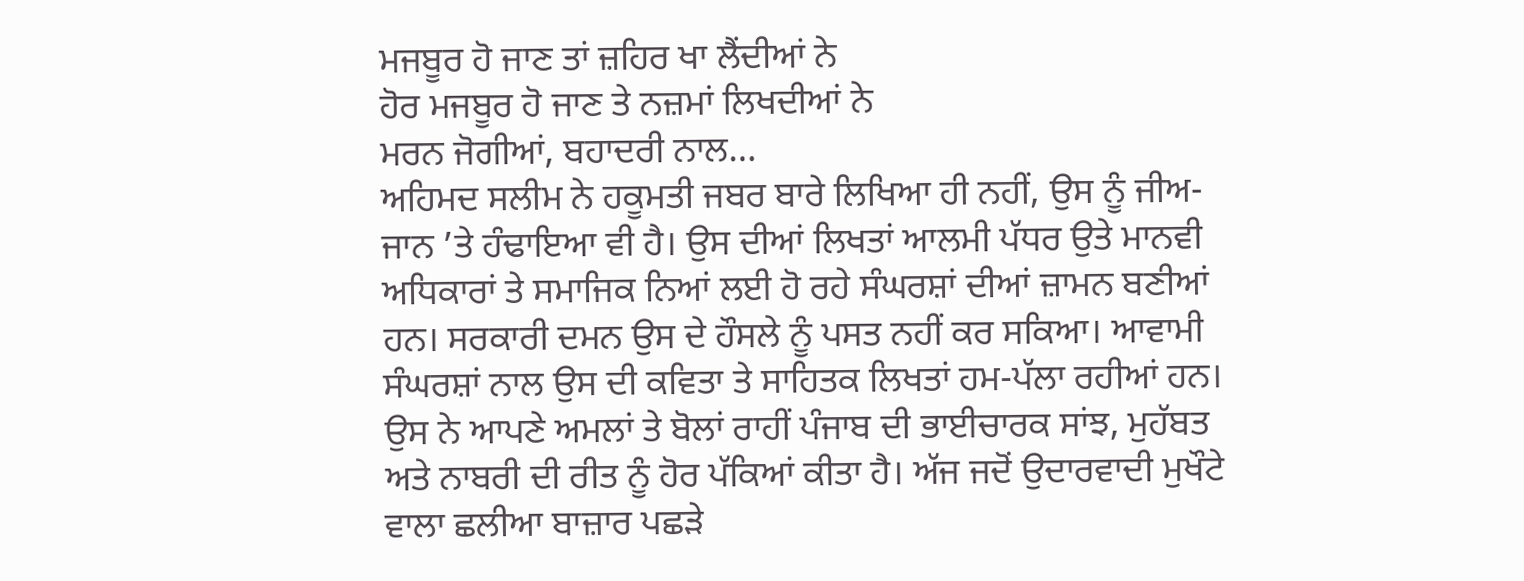ਮਜਬੂਰ ਹੋ ਜਾਣ ਤਾਂ ਜ਼ਹਿਰ ਖਾ ਲੈਂਦੀਆਂ ਨੇ
ਹੋਰ ਮਜਬੂਰ ਹੋ ਜਾਣ ਤੇ ਨਜ਼ਮਾਂ ਲਿਖਦੀਆਂ ਨੇ
ਮਰਨ ਜੋਗੀਆਂ, ਬਹਾਦਰੀ ਨਾਲ…
ਅਹਿਮਦ ਸਲੀਮ ਨੇ ਹਕੂਮਤੀ ਜਬਰ ਬਾਰੇ ਲਿਖਿਆ ਹੀ ਨਹੀਂ, ਉਸ ਨੂੰ ਜੀਅ-ਜਾਨ ’ਤੇ ਹੰਢਾਇਆ ਵੀ ਹੈ। ਉਸ ਦੀਆਂ ਲਿਖਤਾਂ ਆਲਮੀ ਪੱਧਰ ਉਤੇ ਮਾਨਵੀ ਅਧਿਕਾਰਾਂ ਤੇ ਸਮਾਜਿਕ ਨਿਆਂ ਲਈ ਹੋ ਰਹੇ ਸੰਘਰਸ਼ਾਂ ਦੀਆਂ ਜ਼ਾਮਨ ਬਣੀਆਂ ਹਨ। ਸਰਕਾਰੀ ਦਮਨ ਉਸ ਦੇ ਹੌਸਲੇ ਨੂੰ ਪਸਤ ਨਹੀਂ ਕਰ ਸਕਿਆ। ਆਵਾਮੀ ਸੰਘਰਸ਼ਾਂ ਨਾਲ ਉਸ ਦੀ ਕਵਿਤਾ ਤੇ ਸਾਹਿਤਕ ਲਿਖਤਾਂ ਹਮ-ਪੱਲਾ ਰਹੀਆਂ ਹਨ। ਉਸ ਨੇ ਆਪਣੇ ਅਮਲਾਂ ਤੇ ਬੋਲਾਂ ਰਾਹੀਂ ਪੰਜਾਬ ਦੀ ਭਾਈਚਾਰਕ ਸਾਂਝ, ਮੁਹੱਬਤ ਅਤੇ ਨਾਬਰੀ ਦੀ ਰੀਤ ਨੂੰ ਹੋਰ ਪੱਕਿਆਂ ਕੀਤਾ ਹੈ। ਅੱਜ ਜਦੋਂ ਉਦਾਰਵਾਦੀ ਮੁਖੌਟੇ ਵਾਲਾ ਛਲੀਆ ਬਾਜ਼ਾਰ ਪਛੜੇ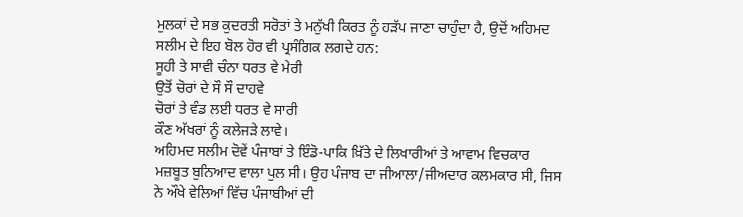ਮੁਲਕਾਂ ਦੇ ਸਭ ਕੁਦਰਤੀ ਸਰੋਤਾਂ ਤੇ ਮਨੁੱਖੀ ਕਿਰਤ ਨੂੰ ਹੜੱਪ ਜਾਣਾ ਚਾਹੁੰਦਾ ਹੈ, ਉਦੋਂ ਅਹਿਮਦ ਸਲੀਮ ਦੇ ਇਹ ਬੋਲ ਹੋਰ ਵੀ ਪ੍ਰਸੰਗਿਕ ਲਗਦੇ ਹਨ:
ਸੂਹੀ ਤੇ ਸਾਵੀ ਚੰਨਾ ਧਰਤ ਵੇ ਮੇਰੀ
ਉਤੋਂ ਚੋਰਾਂ ਦੇ ਸੌ ਸੌ ਦਾਹਵੇ
ਚੋਰਾਂ ਤੇ ਵੰਡ ਲਈ ਧਰਤ ਵੇ ਸਾਰੀ
ਕੌਣ ਅੱਖਰਾਂ ਨੂੰ ਕਲੇਜੜੇ ਲਾਵੇ।
ਅਹਿਮਦ ਸਲੀਮ ਦੋਵੇਂ ਪੰਜਾਬਾਂ ਤੇ ਇੰਡੋ-ਪਾਕਿ ਖ਼ਿੱਤੇ ਦੇ ਲਿਖਾਰੀਆਂ ਤੇ ਆਵਾਮ ਵਿਚਕਾਰ ਮਜ਼ਬੂਤ ਬੁਨਿਆਦ ਵਾਲਾ ਪੁਲ ਸੀ। ਉਹ ਪੰਜਾਬ ਦਾ ਜੀਆਲਾ/ਜੀਅਦਾਰ ਕਲਮਕਾਰ ਸੀ, ਜਿਸ ਨੇ ਔਖੇ ਵੇਲਿਆਂ ਵਿੱਚ ਪੰਜਾਬੀਆਂ ਦੀ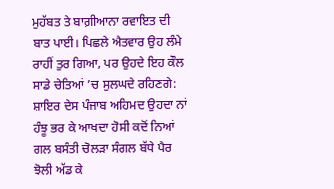ਮੁਹੱਬਤ ਤੇ ਬਾਗ਼ੀਆਨਾ ਰਵਾਇਤ ਦੀ ਬਾਤ ਪਾਈ। ਪਿਛਲੇ ਐਤਵਾਰ ਉਹ ਲੰਮੇ ਰਾਹੀਂ ਤੁਰ ਗਿਆ, ਪਰ ਉਹਦੇ ਇਹ ਕੌਲ ਸਾਡੇ ਚੇਤਿਆਂ ’ਚ ਸੁਲਘਦੇ ਰਹਿਣਗੇ:
ਸ਼ਾਇਰ ਦੇਸ ਪੰਜਾਬ ਅਹਿਮਦ ਉਹਦਾ ਨਾਂ
ਹੰਝੂ ਭਰ ਕੇ ਆਖਦਾ ਹੋਸੀ ਕਦੋਂ ਨਿਆਂ
ਗਲ ਬਸੰਤੀ ਚੋਲੜਾ ਸੰਗਲ ਬੱਧੇ ਪੈਰ
ਝੋਲੀ ਅੱਡ ਕੇ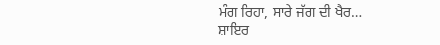ਮੰਗ ਰਿਹਾ, ਸਾਰੇ ਜੱਗ ਦੀ ਖੈਰ…
ਸ਼ਾਇਰ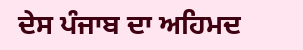ਦੇਸ ਪੰਜਾਬ ਦਾ ਅਹਿਮਦ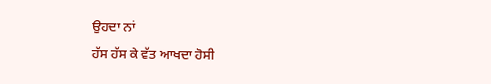ਉਹਦਾ ਨਾਂ
ਹੱਸ ਹੱਸ ਕੇ ਵੱਤ ਆਖਦਾ ਹੋਸੀ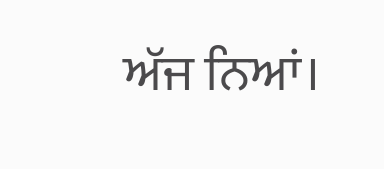ਅੱਜ ਨਿਆਂ।